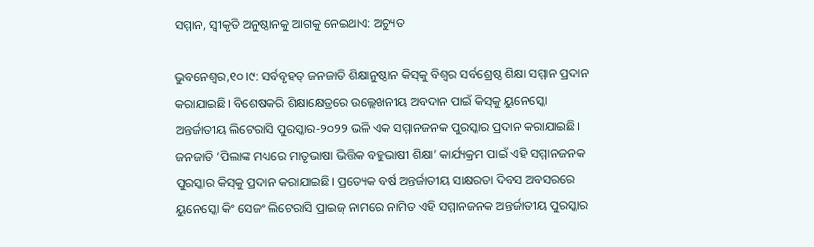ସମ୍ମାନ, ସ୍ବୀକୃତି ଅନୁଷ୍ଠାନକୁ ଆଗକୁ ନେଇଥାଏ: ଅଚ୍ୟୁତ

ଭୁବନେଶ୍ୱର,୧୦।୯: ସର୍ବବୃହତ୍‌ ଜନଜାତି ଶିକ୍ଷାନୁଷ୍ଠାନ କିସ୍‌କୁ ବିଶ୍ୱର ସର୍ବଶ୍ରେଷ୍ଠ ଶିକ୍ଷା ସମ୍ମାନ ପ୍ରଦାନ କରାଯାଇଛି। ବିଶେଷକରି ଶିକ୍ଷାକ୍ଷେତ୍ରରେ ଉଲ୍ଲେଖନୀୟ ଅବଦାନ ପାଇଁ କିସ୍‌କୁ ୟୁନେସ୍କୋ ଅନ୍ତର୍ଜାତୀୟ ଲିଟେରାସି ପୁରସ୍କାର-୨୦୨୨ ଭଳି ଏକ ସମ୍ମାନଜନକ ପୁରସ୍କାର ପ୍ରଦାନ କରାଯାଇଛି। ଜନଜାତି ‘ପିଲାଙ୍କ ମଧ୍ୟରେ ମାତୃଭାଷା ଭିତ୍ତିକ ବହୁଭାଷୀ ଶିକ୍ଷା’ କାର୍ଯ୍ୟକ୍ରମ ପାଇଁ ଏହି ସମ୍ମାନଜନକ ପୁରସ୍କାର କିସ୍‌କୁ ପ୍ରଦାନ କରାଯାଇଛି। ପ୍ରତ୍ୟେକ ବର୍ଷ ଅନ୍ତର୍ଜାତୀୟ ସାକ୍ଷରତା ଦିବସ ଅବସରରେ ୟୁନେସ୍କୋ କିଂ ସେଜଂ ଲିଟେରାସି ପ୍ରାଇଜ୍‌ ନାମରେ ନାମିତ ଏହି ସମ୍ମାନଜନକ ଅନ୍ତର୍ଜାତୀୟ ପୁରସ୍କାର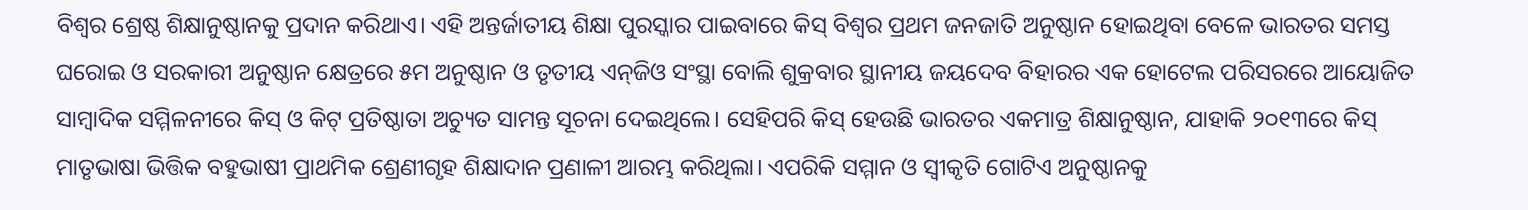ବିଶ୍ୱର ଶ୍ରେଷ୍ଠ ଶିକ୍ଷାନୁଷ୍ଠାନକୁ ପ୍ରଦାନ କରିଥାଏ। ଏହି ଅନ୍ତର୍ଜାତୀୟ ଶିକ୍ଷା ପୁରସ୍କାର ପାଇବାରେ କିସ୍‌ ବିଶ୍ୱର ପ୍ରଥମ ଜନଜାତି ଅନୁଷ୍ଠାନ ହୋଇଥିବା ବେଳେ ଭାରତର ସମସ୍ତ ଘରୋଇ ଓ ସରକାରୀ ଅନୁଷ୍ଠାନ କ୍ଷେତ୍ରରେ ୫ମ ଅନୁଷ୍ଠାନ ଓ ତୃତୀୟ ଏନ୍‌ଜିଓ ସଂସ୍ଥା ବୋଲି ଶୁକ୍ରବାର ସ୍ଥାନୀୟ ଜୟଦେବ ବିହାରର ଏକ ହୋଟେଲ ପରିସରରେ ଆୟୋଜିତ ସାମ୍ବାଦିକ ସମ୍ମିଳନୀରେ କିସ୍‌ ଓ କିଟ୍‌ ପ୍ରତିଷ୍ଠାତା ଅଚ୍ୟୁତ ସାମନ୍ତ ସୂଚନା ଦେଇଥିଲେ। ସେହିପରି କିସ୍‌ ହେଉଛି ଭାରତର ଏକମାତ୍ର ଶିକ୍ଷାନୁଷ୍ଠାନ, ଯାହାକି ୨୦୧୩ରେ କିସ୍‌ ମାତୃଭାଷା ଭିତ୍ତିକ ବହୁଭାଷୀ ପ୍ରାଥମିକ ଶ୍ରେଣୀଗୃହ ଶିକ୍ଷାଦାନ ପ୍ରଣାଳୀ ଆରମ୍ଭ କରିଥିଲା। ଏପରିକି ସମ୍ମାନ ଓ ସ୍ବୀକୃତି ଗୋଟିଏ ଅନୁଷ୍ଠାନକୁ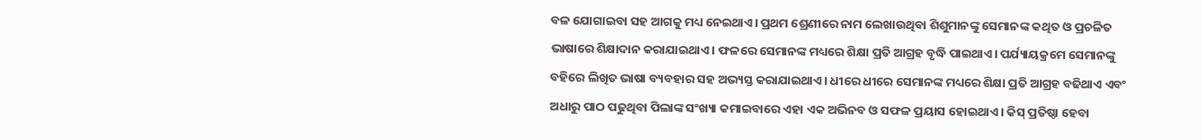ବଳ ଯୋଗାଇବା ସହ ଆଗକୁ ମଧ୍ୟ ନେଇଥାଏ। ପ୍ରଥମ ଶ୍ରେଣୀରେ ନାମ ଲେଖାଉଥିବା ଶିଶୁମାନଙ୍କୁ ସେମାନଙ୍କ କଥିତ ଓ ପ୍ରଚଳିତ ଭାଷାରେ ଶିକ୍ଷାଦାନ କରାଯାଇଥାଏ। ଫଳରେ ସେମାନଙ୍କ ମଧ୍ୟରେ ଶିକ୍ଷା ପ୍ରତି ଆଗ୍ରହ ବୃଦ୍ଧି ପାଇଥାଏ। ପର୍ଯ୍ୟାୟକ୍ରମେ ସେମାନଙ୍କୁ ବହିରେ ଲିଖିତ ଭାଷା ବ୍ୟବହାର ସହ ଅଭ୍ୟସ୍ତ କରାଯାଇଥାଏ। ଧୀରେ ଧୀରେ ସେମାନଙ୍କ ମଧ୍ୟରେ ଶିକ୍ଷା ପ୍ରତି ଆଗ୍ରହ ବଢିଥାଏ ଏବଂ ଅଧାରୁ ପାଠ ପଢୁଥିବା ପିଲାଙ୍କ ସଂଖ୍ୟା କମାଇବାରେ ଏହା ଏକ ଅଭିନବ ଓ ସଫଳ ପ୍ରୟାସ ହୋଇଥାଏ। କିସ୍‌ ପ୍ରତିଷ୍ଠା ହେବା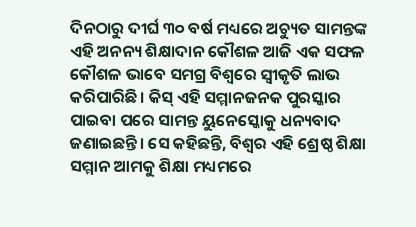ଦିନଠାରୁ ଦୀର୍ଘ ୩୦ ବର୍ଷ ମଧ୍ୟରେ ଅଚ୍ୟୁତ ସାମନ୍ତଙ୍କ ଏହି ଅନନ୍ୟ ଶିକ୍ଷାଦାନ କୌଶଳ ଆଜି ଏକ ସଫଳ କୌଶଳ ଭାବେ ସମଗ୍ର ବିଶ୍ୱରେ ସ୍ବୀକୃତି ଲାଭ କରିପାରିଛି। କିସ୍‌ ଏହି ସମ୍ମାନଜନକ ପୁରସ୍କାର ପାଇବା ପରେ ସାମନ୍ତ ୟୁନେସ୍କୋକୁ ଧନ୍ୟବାଦ ଜଣାଇଛନ୍ତି। ସେ କହିଛନ୍ତି, ବିଶ୍ୱର ଏହି ଶ୍ରେଷ୍ଠ ଶିକ୍ଷା ସମ୍ମାନ ଆମକୁ ଶିକ୍ଷା ମଧ୍ୟମରେ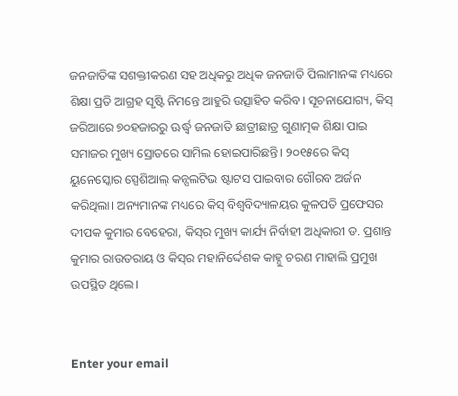ଜନଜାତିଙ୍କ ସଶକ୍ତୀକରଣ ସହ ଅଧିକରୁ ଅଧିକ ଜନଜାତି ପିଲାମାନଙ୍କ ମଧ୍ୟରେ ଶିକ୍ଷା ପ୍ରତି ଆଗ୍ରହ ସୃଷ୍ଟି ନିମନ୍ତେ ଆହୁରି ଉତ୍ସାହିତ କରିବ। ସୂଚନାଯୋଗ୍ୟ, କିସ୍‌ ଜରିଆରେ ୭୦ହଜାରରୁ ଊର୍ଦ୍ଧ୍ୱ ଜନଜାତି ଛାତ୍ରୀଛାତ୍ର ଗୁଣାତ୍ମକ ଶିକ୍ଷା ପାଇ ସମାଜର ମୁଖ୍ୟ ସ୍ରୋତରେ ସାମିଲ ହୋଇପାରିଛନ୍ତି। ୨୦୧୫ରେ କିସ୍‌ ୟୁନେସ୍କୋର ସ୍ପେଶିଆଲ୍‌ କନ୍ସଲଟିଭ ଷ୍ଟାଟସ ପାଇବାର ଗୌରବ ଅର୍ଜନ କରିଥିଲା। ଅନ୍ୟମାନଙ୍କ ମଧ୍ୟରେ କିସ୍‌ ବିଶ୍ୱବିଦ୍ୟାଳୟର କୁଳପତି ପ୍ରଫେସର ଦୀପକ କୁମାର ବେହେରା, କିସ୍‌ର ମୁଖ୍ୟ କାର୍ଯ୍ୟ ନିର୍ବାହୀ ଅଧିକାରୀ ଡ. ପ୍ରଶାନ୍ତ କୁମାର ରାଉତରାୟ ଓ କିସ୍‌ର ମହାନିର୍ଦ୍ଦେଶକ କାହ୍ନୁ ଚରଣ ମାହାଲି ପ୍ରମୁଖ ଉପସ୍ଥିତ ଥିଲେ।


Enter your email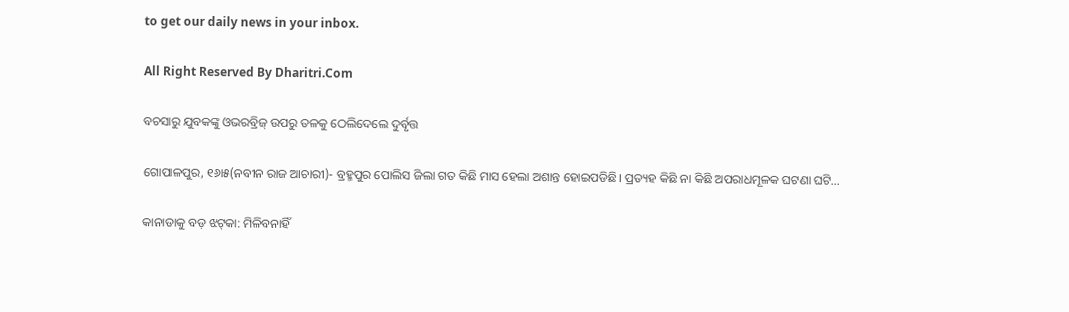to get our daily news in your inbox.

All Right Reserved By Dharitri.Com

ବଚସାରୁ ଯୁବକଙ୍କୁ ଓଭରବ୍ରିଜ୍‌ ଉପରୁ ତଳକୁ ଠେଲିଦେଲେ ଦୁର୍ବୃତ୍ତ

ଗୋପାଳପୁର, ୧୬ା୫(ନବୀନ ରାଜ ଆଚାରୀ)- ବ୍ରହ୍ମପୁର ପୋଲିସ ଜିଲା ଗତ କିଛି ମାସ ହେଲା ଅଶାନ୍ତ ହୋଇପଡିଛି। ପ୍ରତ୍ୟହ କିଛି ନା କିଛି ଅପରାଧମୂଳକ ଘଟଣା ଘଟି…

କାନାଡାକୁ ବଡ଼ ଝଟ୍‌କା: ମିଳିବନାହିଁ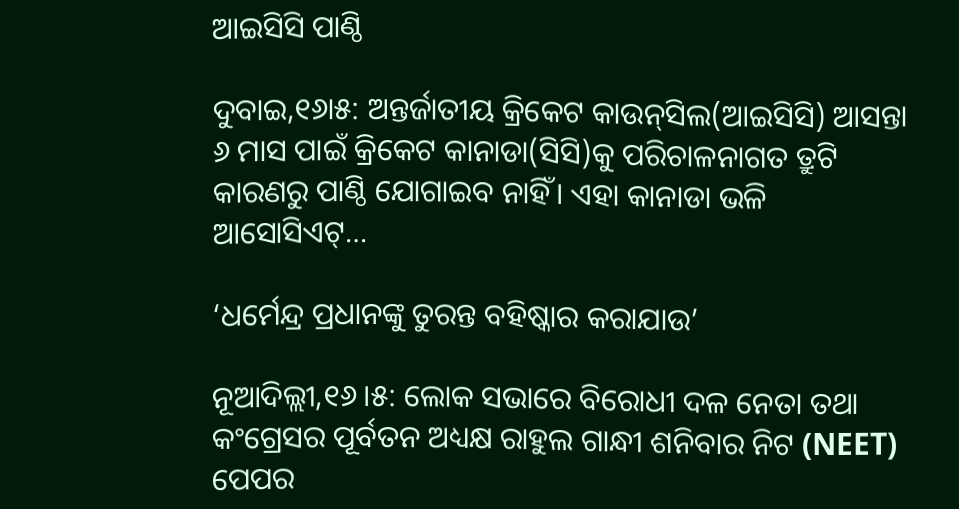ଆଇସିସି ପାଣ୍ଠି

ଦୁବାଇ,୧୬ା୫: ଅନ୍ତର୍ଜାତୀୟ କ୍ରିକେଟ କାଉନ୍‌ସିଲ(ଆଇସିସି) ଆସନ୍ତା ୬ ମାସ ପାଇଁ କ୍ରିକେଟ କାନାଡା(ସିସି)କୁ ପରିଚାଳନାଗତ ତ୍ରୁଟି କାରଣରୁ ପାଣ୍ଠି ଯୋଗାଇବ ନାହିଁ। ଏହା କାନାଡା ଭଳି ଆସୋସିଏଟ୍‌…

‘ଧର୍ମେନ୍ଦ୍ର ପ୍ରଧାନଙ୍କୁ ତୁରନ୍ତ ବହିଷ୍କାର କରାଯାଉ’

ନୂଆଦିଲ୍ଲୀ,୧୬।୫: ଲୋକ ସଭାରେ ବିରୋଧୀ ଦଳ ନେତା ତଥା କଂଗ୍ରେସର ପୂର୍ବତନ ଅଧ୍ୟକ୍ଷ ରାହୁଲ ଗାନ୍ଧୀ ଶନିବାର ନିଟ (NEET) ପେପର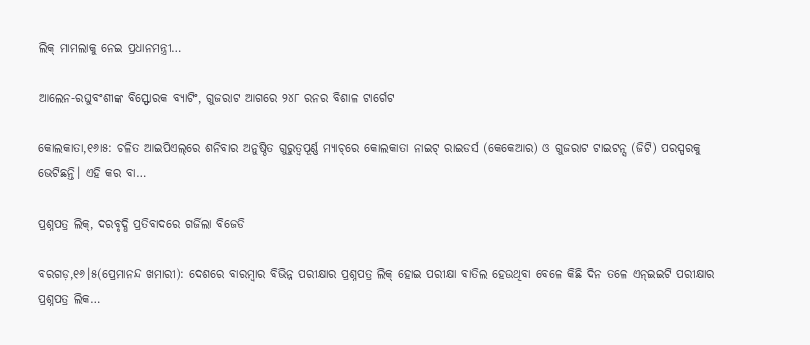ଲିକ୍‌ ମାମଲାକୁ ନେଇ ପ୍ରଧାନମନ୍ତ୍ରୀ…

ଆଲେନ-ରଘୁବଂଶୀଙ୍କ ବିସ୍ଫୋରକ ବ୍ୟାଟିଂ, ଗୁଜରାଟ ଆଗରେ ୨୪୮ ରନର ବିଶାଳ ଟାର୍ଗେଟ

କୋଲକାତା,୧୬ା୫: ଚଳିତ ଆଇପିଏଲ୍‌ରେ ଶନିବାର ଅନୁଷ୍ଠିତ ଗୁରୁତ୍ୱପୂର୍ଣ୍ଣ ମ୍ୟାଚ୍‌ରେ କୋଲକାତା ନାଇଟ୍‌ ରାଇଡର୍ସ (କେକେଆର) ଓ ଗୁଜରାଟ ଟାଇଟନ୍ସ (ଜିଟି) ପରସ୍ପରକୁ ଭେଟିଛନ୍ତି। ଏହି କର ବା…

ପ୍ରଶ୍ନପତ୍ର ଲିକ୍‌, ଦରବୃଦ୍ଧି ପ୍ରତିବାଦରେ ଗର୍ଜିଲା ବିଜେଡି

ବରଗଡ଼,୧୬।୫(ପ୍ରେମାନନ୍ଦ ଖମାରୀ): ଦେଶରେ ବାରମ୍ବାର ବିଭିନ୍ନ ପରୀକ୍ଷାର ପ୍ରଶ୍ନପତ୍ର ଲିକ୍‌ ହୋଇ ପରୀକ୍ଷା ବାତିଲ ହେଉଥିବା ବେଳେ କିଛି ଦିନ ତଳେ ଏନ୍‌ଇଇଟି ପରୀକ୍ଷାର ପ୍ରଶ୍ନପତ୍ର ଲିକ…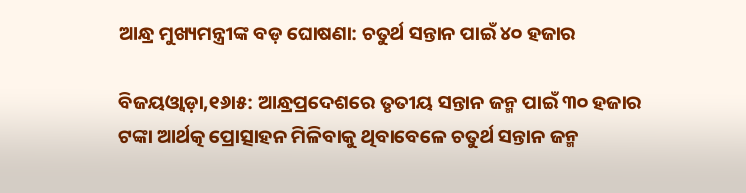ଆନ୍ଧ୍ର ମୁଖ୍ୟମନ୍ତ୍ରୀଙ୍କ ବଡ଼ ଘୋଷଣା: ଚତୁର୍ଥ ସନ୍ତାନ ପାଇଁ ୪୦ ହଜାର

ବିଜୟଓ୍ବାଡ଼ା,୧୬ା୫: ଆନ୍ଧ୍ରପ୍ରଦେଶରେ ତୃତୀୟ ସନ୍ତାନ ଜନ୍ମ ପାଇଁ ୩୦ ହଜାର ଟଙ୍କା ଆର୍ଥତ୍କ ପ୍ରୋତ୍ସାହନ ମିଳିବାକୁ ଥିବାବେଳେ ଚତୁର୍ଥ ସନ୍ତାନ ଜନ୍ମ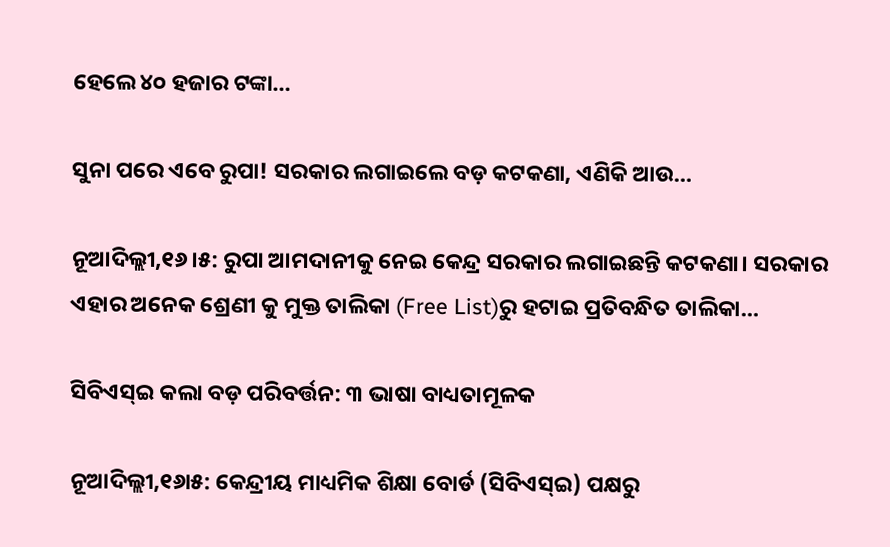ହେଲେ ୪୦ ହଜାର ଟଙ୍କା…

ସୁନା ପରେ ଏବେ ରୁପା! ସରକାର ଲଗାଇଲେ ବଡ଼ କଟକଣା, ଏଣିକି ଆଉ…

ନୂଆଦିଲ୍ଲୀ,୧୬।୫: ରୁପା ଆମଦାନୀକୁ ନେଇ କେନ୍ଦ୍ର ସରକାର ଲଗାଇଛନ୍ତି କଟକଣା। ସରକାର ଏହାର ଅନେକ ଶ୍ରେଣୀ କୁ ମୁକ୍ତ ତାଲିକା (Free List)ରୁ ହଟାଇ ପ୍ରତିବନ୍ଧିତ ତାଲିକା…

ସିବିଏସ୍‌ଇ କଲା ବଡ଼ ପରିବର୍ତ୍ତନ: ୩ ଭାଷା ବାଧ୍ୟତାମୂଳକ

ନୂଆଦିଲ୍ଲୀ,୧୬ା୫: କେନ୍ଦ୍ରୀୟ ମାଧ୍ୟମିକ ଶିକ୍ଷା ବୋର୍ଡ (ସିବିଏସ୍‌ଇ) ପକ୍ଷରୁ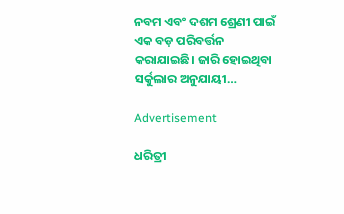ନବମ ଏବଂ ଦଶମ ଶ୍ରେଣୀ ପାଇଁ ଏକ ବଡ଼ ପରିବର୍ତ୍ତନ କରାଯାଇଛି। ଜାରି ହୋଇଥିବା ସର୍କୁଲାର ଅନୁଯାୟୀ…

Advertisement

ଧରିତ୍ରୀ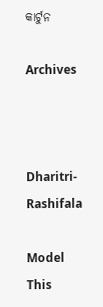କାର୍ଟୁନ

Archives



Dharitri-Rashifala

Model This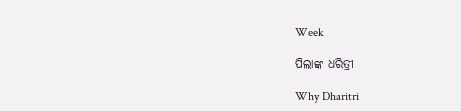Week

ପିଲାଙ୍କ ଧରିତ୍ରୀ

Why Dharitri